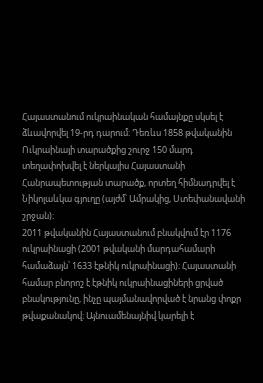Հայաստանում ուկրաինական համայնքը սկսել է ձևավորվել 19-րդ դարում։ Դեռևս 1858 թվականին Ուկրաինայի տարածքից շուրջ 150 մարդ տեղափոխվել է ներկայիս Հայաստանի Հանրապետության տարածք, որտեղ հիմնադրվել է Նիկոլաևկա գյուղը (այժմ՝ Ամրակից, Ստեփանավանի շրջան)։
2011 թվականին Հայաստանում բնակվում էր 1176 ուկրաինացի (2001 թվականի մարդահամարի համաձայն՝ 1633 էթնիկ ուկրաինացի)։ Հայաստանի համար բնորոշ է էթնիկ ուկրաինացիների ցրված բնակությունը, ինչը պայմանավորված է նրանց փոքր թվաքանակով։ Այնուամենայնիվ կարելի է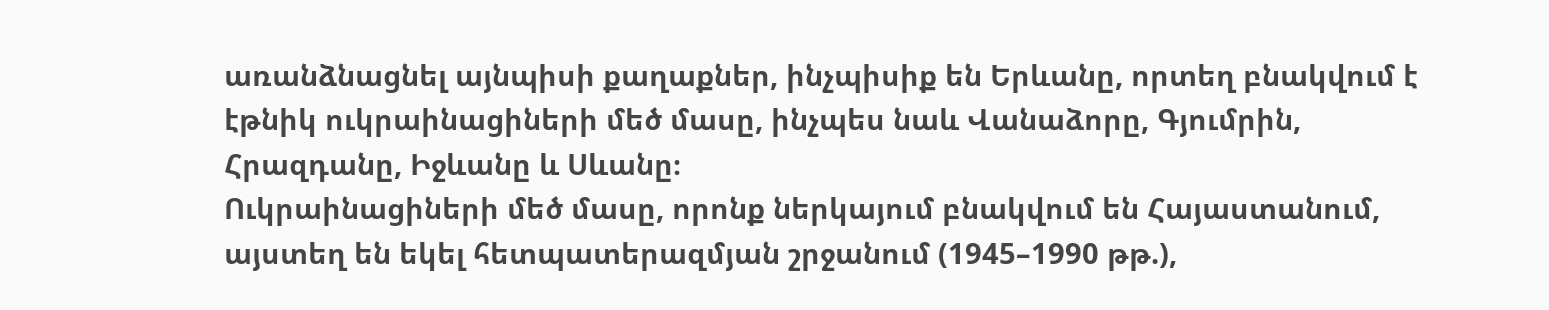առանձնացնել այնպիսի քաղաքներ, ինչպիսիք են Երևանը, որտեղ բնակվում է էթնիկ ուկրաինացիների մեծ մասը, ինչպես նաև Վանաձորը, Գյումրին, Հրազդանը, Իջևանը և Սևանը։
Ուկրաինացիների մեծ մասը, որոնք ներկայում բնակվում են Հայաստանում, այստեղ են եկել հետպատերազմյան շրջանում (1945–1990 թթ.),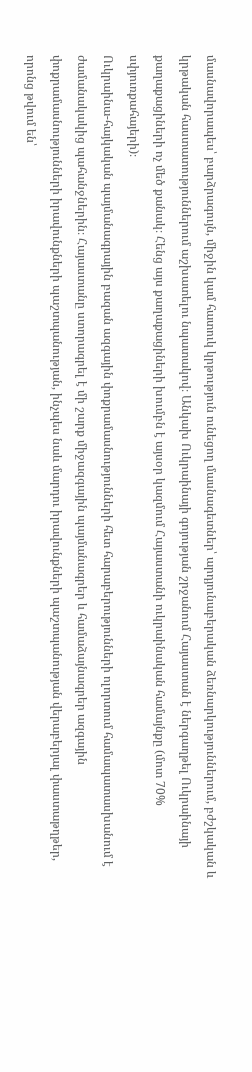մասնավորապես՝ բարձրագույն, միջին կամ հատուկ կրթություն ունեցող մասնագետներ՝ արդյունաբերական ձեռնարկություններում, բժշկական և կրթական հաստատություններում աշխատելու նպատակով։ Անկախ Ուկրաինայի գոյության շրջանում Հայաստան է ներգաղթել Ուկրաինայի քաղաքացիների ոչ մեծ քանակ։ Հենց այս քաղաքացիների խումբն է այսօր կազմում Հայաստանի ուկրաինական համայնքը (մոտ 70% սփյուռքահայերի)։
Ուկրաինա-հայկական պայմանագրային բազան ազգային փոքրամասնությունների հետ հարաբերությունների ոլորտում համապատասխանում է ժամանակակից պահանջներին։ Հայաստանը ստորագրել է մի շարք միջազգային պայմանագրեր և համաձայնագրեր ազգային փոքրամասնությունների իրավունքների պաշտպանության, ինչպես նաև մարդու իրավունքների պաշտպանության վերաբերյալ փաստաթղթեր, որոնց թվում են՝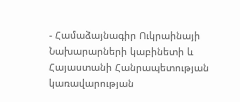- Համաձայնագիր Ուկրաինայի Նախարարների կաբինետի և Հայաստանի Հանրապետության կառավարության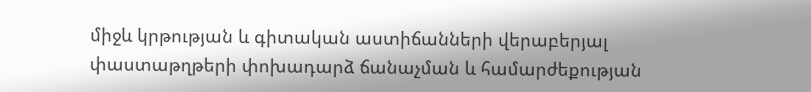միջև կրթության և գիտական աստիճանների վերաբերյալ փաստաթղթերի փոխադարձ ճանաչման և համարժեքության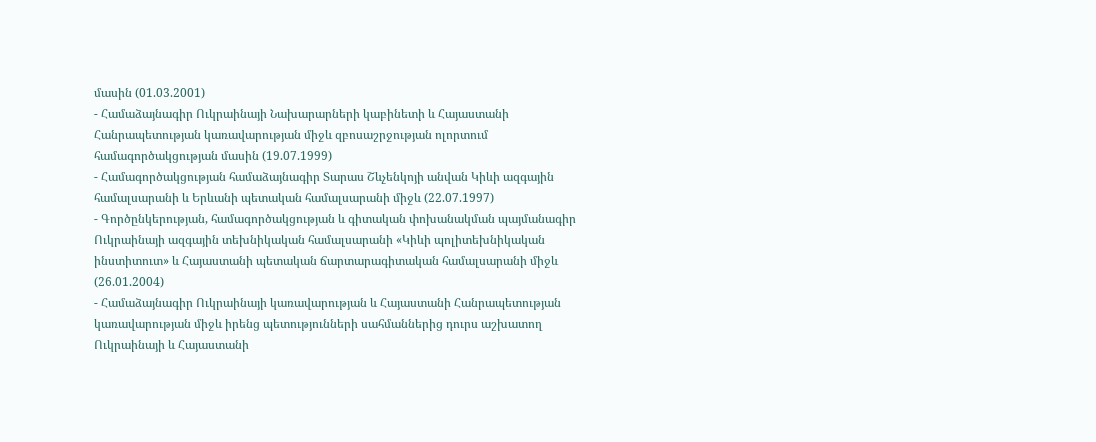մասին (01.03.2001)
- Համաձայնագիր Ուկրաինայի Նախարարների կաբինետի և Հայաստանի Հանրապետության կառավարության միջև զբոսաշրջության ոլորտում համագործակցության մասին (19.07.1999)
- Համագործակցության համաձայնագիր Տարաս Շևչենկոյի անվան Կիևի ազգային համալսարանի և Երևանի պետական համալսարանի միջև (22.07.1997)
- Գործընկերության, համագործակցության և գիտական փոխանակման պայմանագիր Ուկրաինայի ազգային տեխնիկական համալսարանի «Կիևի պոլիտեխնիկական ինստիտուտ» և Հայաստանի պետական ճարտարագիտական համալսարանի միջև (26.01.2004)
- Համաձայնագիր Ուկրաինայի կառավարության և Հայաստանի Հանրապետության կառավարության միջև իրենց պետությունների սահմաններից դուրս աշխատող Ուկրաինայի և Հայաստանի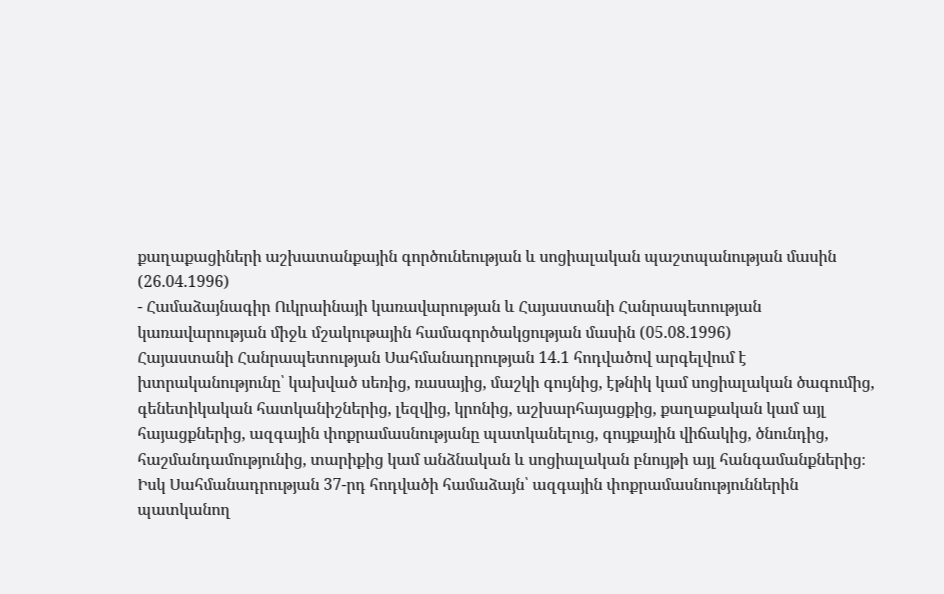քաղաքացիների աշխատանքային գործունեության և սոցիալական պաշտպանության մասին (26.04.1996)
- Համաձայնագիր Ուկրաինայի կառավարության և Հայաստանի Հանրապետության կառավարության միջև մշակութային համագործակցության մասին (05.08.1996)
Հայաստանի Հանրապետության Սահմանադրության 14.1 հոդվածով արգելվում է խտրականությունը՝ կախված սեռից, ռասայից, մաշկի գույնից, էթնիկ կամ սոցիալական ծագումից, գենետիկական հատկանիշներից, լեզվից, կրոնից, աշխարհայացքից, քաղաքական կամ այլ հայացքներից, ազգային փոքրամասնությանը պատկանելուց, գույքային վիճակից, ծնունդից, հաշմանդամությունից, տարիքից կամ անձնական և սոցիալական բնույթի այլ հանգամանքներից։ Իսկ Սահմանադրության 37-րդ հոդվածի համաձայն՝ ազգային փոքրամասնություններին պատկանող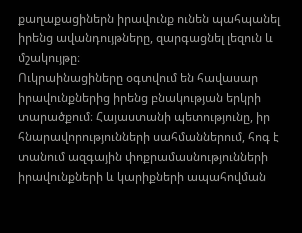քաղաքացիներն իրավունք ունեն պահպանել իրենց ավանդույթները, զարգացնել լեզուն և մշակույթը։
Ուկրաինացիները օգտվում են հավասար իրավունքներից իրենց բնակության երկրի տարածքում։ Հայաստանի պետությունը, իր հնարավորությունների սահմաններում, հոգ է տանում ազգային փոքրամասնությունների իրավունքների և կարիքների ապահովման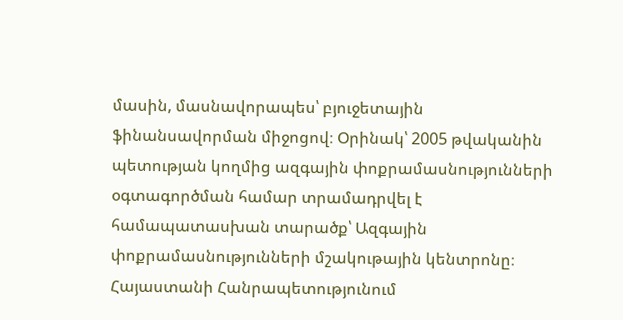մասին, մասնավորապես՝ բյուջետային ֆինանսավորման միջոցով։ Օրինակ՝ 2005 թվականին պետության կողմից ազգային փոքրամասնությունների օգտագործման համար տրամադրվել է համապատասխան տարածք՝ Ազգային փոքրամասնությունների մշակութային կենտրոնը։
Հայաստանի Հանրապետությունում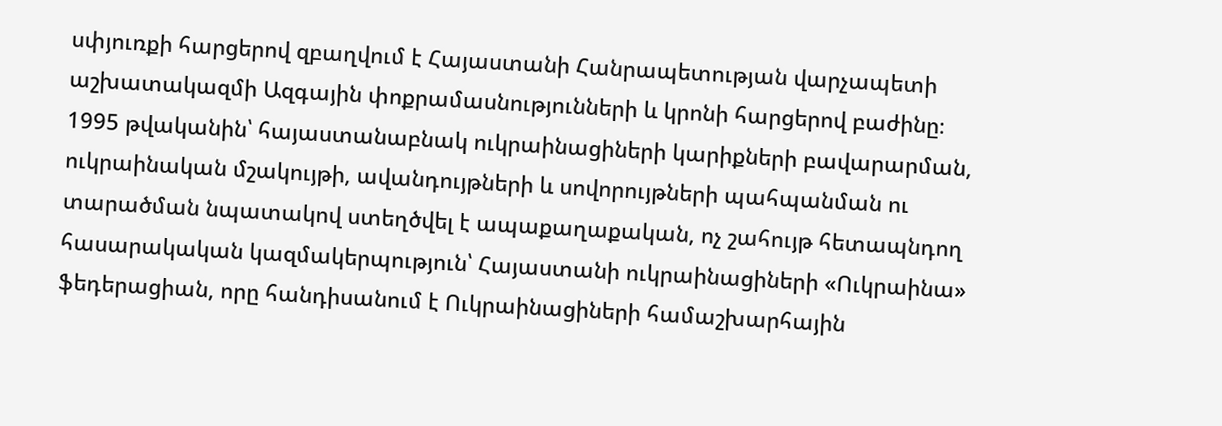սփյուռքի հարցերով զբաղվում է Հայաստանի Հանրապետության վարչապետի աշխատակազմի Ազգային փոքրամասնությունների և կրոնի հարցերով բաժինը։
1995 թվականին՝ հայաստանաբնակ ուկրաինացիների կարիքների բավարարման, ուկրաինական մշակույթի, ավանդույթների և սովորույթների պահպանման ու տարածման նպատակով ստեղծվել է ապաքաղաքական, ոչ շահույթ հետապնդող հասարակական կազմակերպություն՝ Հայաստանի ուկրաինացիների «Ուկրաինա» ֆեդերացիան, որը հանդիսանում է Ուկրաինացիների համաշխարհային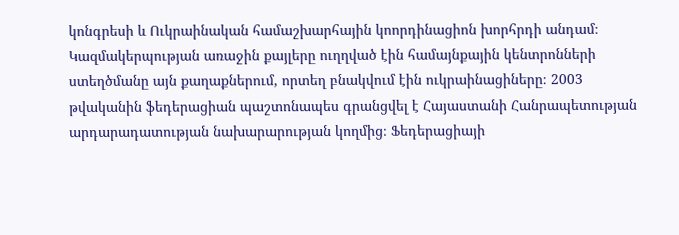կոնգրեսի և Ուկրաինական համաշխարհային կոորդինացիոն խորհրդի անդամ։ Կազմակերպության առաջին քայլերը ուղղված էին համայնքային կենտրոնների ստեղծմանը այն քաղաքներում, որտեղ բնակվում էին ուկրաինացիները։ 2003 թվականին ֆեդերացիան պաշտոնապես գրանցվել է Հայաստանի Հանրապետության արդարադատության նախարարության կողմից։ Ֆեդերացիայի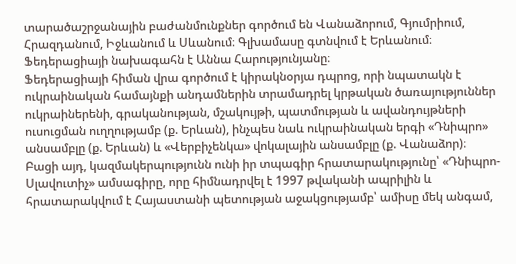տարածաշրջանային բաժանմունքներ գործում են Վանաձորում, Գյումրիում, Հրազդանում, Իջևանում և Սևանում։ Գլխամասը գտնվում է Երևանում։ Ֆեդերացիայի նախագահն է Աննա Հարությունյանը։
Ֆեդերացիայի հիման վրա գործում է կիրակնօրյա դպրոց, որի նպատակն է ուկրաինական համայնքի անդամներին տրամադրել կրթական ծառայություններ ուկրաիներենի, գրականության, մշակույթի, պատմության և ավանդույթների ուսուցման ուղղությամբ (ք. Երևան), ինչպես նաև ուկրաինական երգի «Դնիպրո» անսամբլը (ք. Երևան) և «Վերբիչենկա» վոկալային անսամբլը (ք. Վանաձոր)։
Բացի այդ, կազմակերպությունն ունի իր տպագիր հրատարակությունը՝ «Դնիպրո-Սլավուտիչ» ամսագիրը, որը հիմնադրվել է 1997 թվականի ապրիլին և հրատարակվում է Հայաստանի պետության աջակցությամբ՝ ամիսը մեկ անգամ,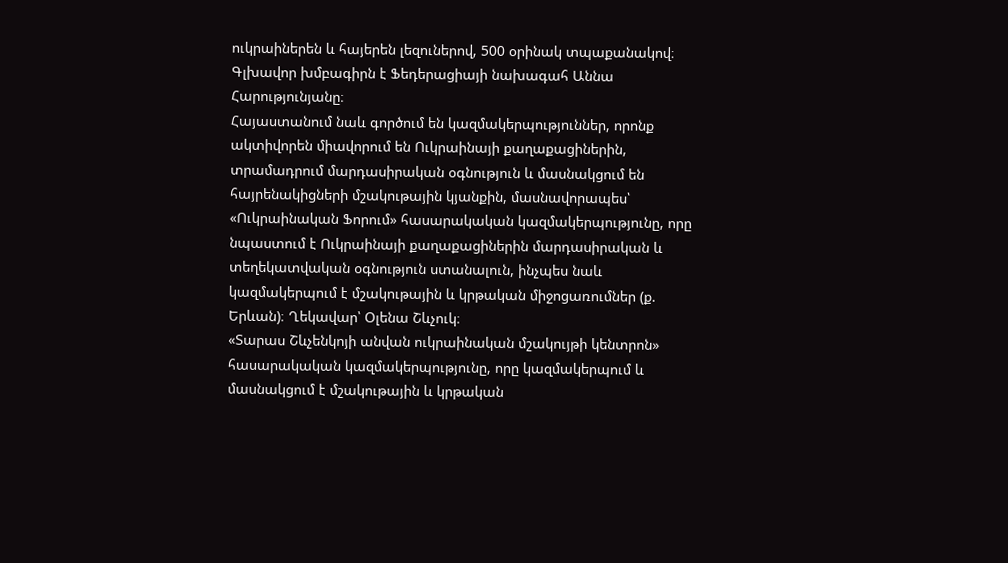ուկրաիներեն և հայերեն լեզուներով, 500 օրինակ տպաքանակով։ Գլխավոր խմբագիրն է Ֆեդերացիայի նախագահ Աննա Հարությունյանը։
Հայաստանում նաև գործում են կազմակերպություններ, որոնք ակտիվորեն միավորում են Ուկրաինայի քաղաքացիներին, տրամադրում մարդասիրական օգնություն և մասնակցում են հայրենակիցների մշակութային կյանքին, մասնավորապես՝
«Ուկրաինական Ֆորում» հասարակական կազմակերպությունը, որը նպաստում է Ուկրաինայի քաղաքացիներին մարդասիրական և տեղեկատվական օգնություն ստանալուն, ինչպես նաև կազմակերպում է մշակութային և կրթական միջոցառումներ (ք. Երևան)։ Ղեկավար՝ Օլենա Շևչուկ։
«Տարաս Շևչենկոյի անվան ուկրաինական մշակույթի կենտրոն» հասարակական կազմակերպությունը, որը կազմակերպում և մասնակցում է մշակութային և կրթական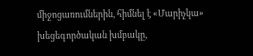միջոցառումներին, հիմնել է «Մարիչկա» խեցեգործական խմբակը,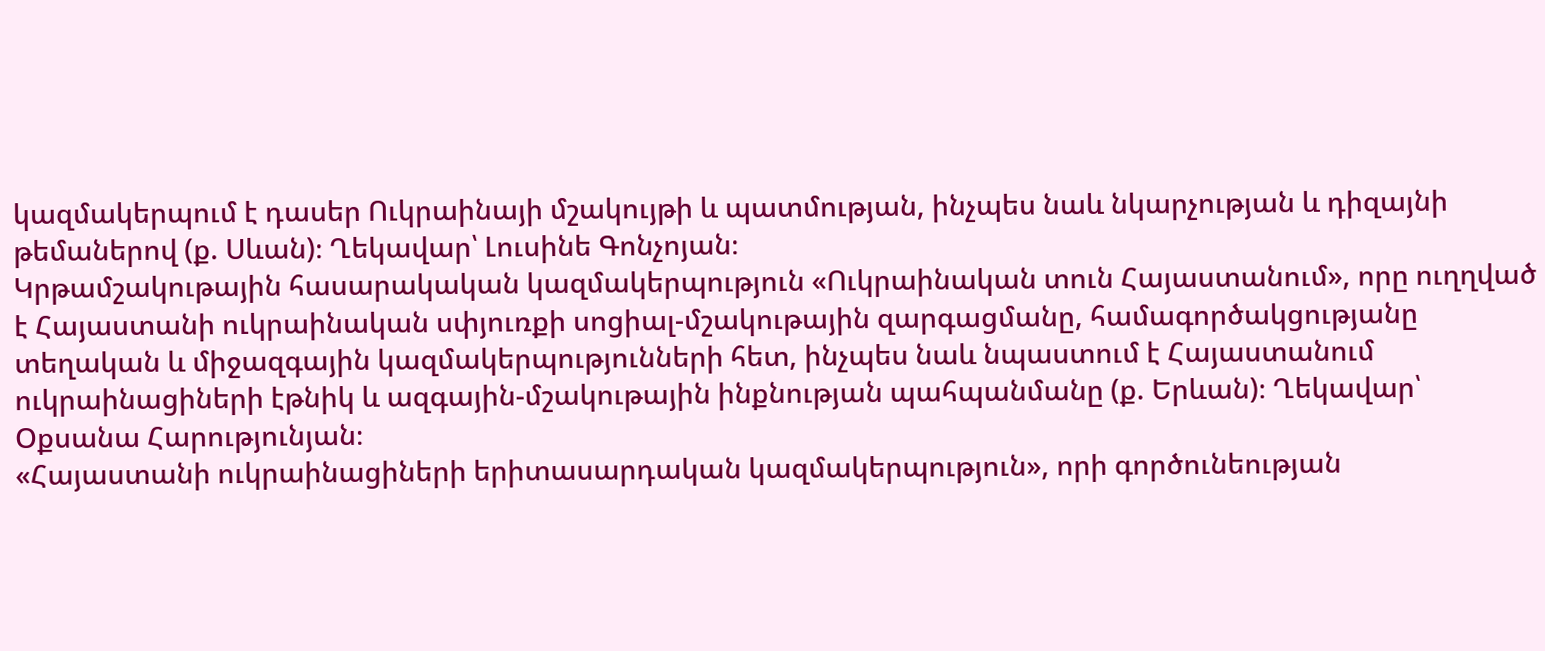կազմակերպում է դասեր Ուկրաինայի մշակույթի և պատմության, ինչպես նաև նկարչության և դիզայնի թեմաներով (ք. Սևան)։ Ղեկավար՝ Լուսինե Գոնչոյան։
Կրթամշակութային հասարակական կազմակերպություն «Ուկրաինական տուն Հայաստանում», որը ուղղված է Հայաստանի ուկրաինական սփյուռքի սոցիալ-մշակութային զարգացմանը, համագործակցությանը տեղական և միջազգային կազմակերպությունների հետ, ինչպես նաև նպաստում է Հայաստանում ուկրաինացիների էթնիկ և ազգային-մշակութային ինքնության պահպանմանը (ք. Երևան)։ Ղեկավար՝ Օքսանա Հարությունյան։
«Հայաստանի ուկրաինացիների երիտասարդական կազմակերպություն», որի գործունեության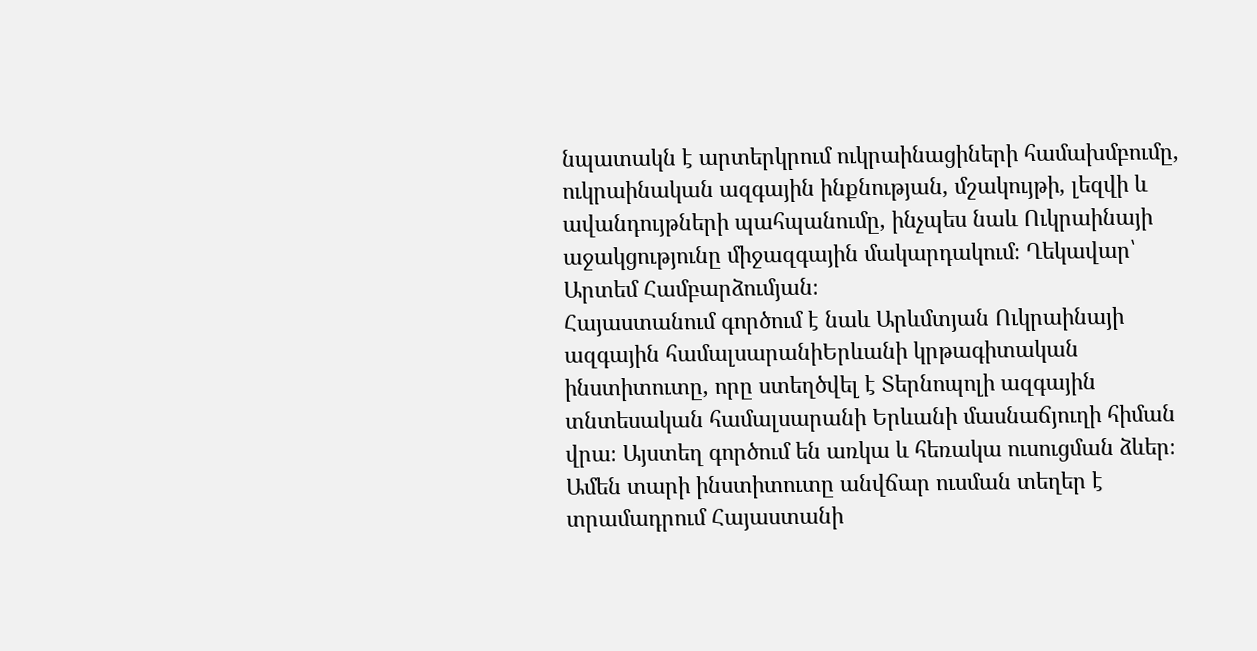նպատակն է արտերկրում ուկրաինացիների համախմբումը, ուկրաինական ազգային ինքնության, մշակույթի, լեզվի և ավանդույթների պահպանումը, ինչպես նաև Ուկրաինայի աջակցությունը միջազգային մակարդակում։ Ղեկավար՝ Արտեմ Համբարձումյան։
Հայաստանում գործում է նաև Արևմտյան Ուկրաինայի ազգային համալսարանիԵրևանի կրթագիտական ինստիտուտը, որը ստեղծվել է Տերնոպոլի ազգային տնտեսական համալսարանի Երևանի մասնաճյուղի հիման վրա։ Այստեղ գործում են առկա և հեռակա ուսուցման ձևեր։ Ամեն տարի ինստիտուտը անվճար ուսման տեղեր է տրամադրում Հայաստանի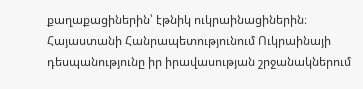քաղաքացիներին՝ էթնիկ ուկրաինացիներին։
Հայաստանի Հանրապետությունում Ուկրաինայի դեսպանությունը իր իրավասության շրջանակներում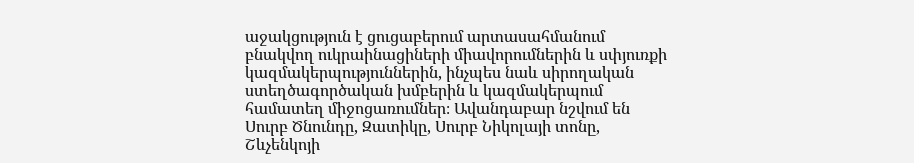աջակցություն է ցուցաբերում արտասահմանում բնակվող ուկրաինացիների միավորումներին և սփյուռքի կազմակերպություններին, ինչպես նաև սիրողական ստեղծագործական խմբերին և կազմակերպում համատեղ միջոցառումներ։ Ավանդաբար նշվում են Սուրբ Ծնունդը, Զատիկը, Սուրբ Նիկոլայի տոնը, Շևչենկոյի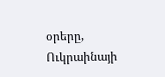օրերը, Ուկրաինայի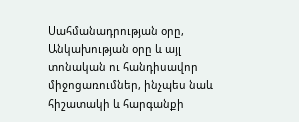Սահմանադրության օրը, Անկախության օրը և այլ տոնական ու հանդիսավոր միջոցառումներ, ինչպես նաև հիշատակի և հարգանքի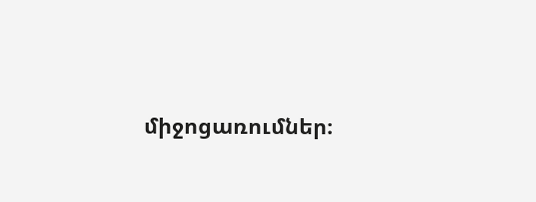միջոցառումներ։